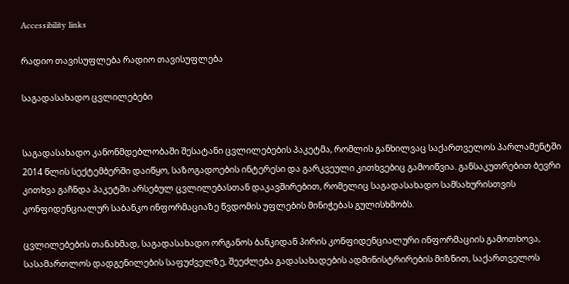Accessibility links

რადიო თავისუფლება რადიო თავისუფლება

საგადასახადო ცვლილებები


საგადასახადო კანონმდებლობაში შესატანი ცვლილებების პაკეტმა, რომლის განხილვაც საქართველოს პარლამენტში 2014 წლის სექტემბერში დაიწყო, საზოგადოების ინტერესი და გარკვეული კითხვებიც გამოიწვია. განსაკუთრებით ბევრი კითხვა გაჩნდა პაკეტში არსებულ ცვლილებასთან დაკავშირებით, რომელიც საგადასახადო სამსახურისთვის კონფიდენციალურ საბანკო ინფორმაციაზე წვდომის უფლების მინიჭებას გულისხმობს.

ცვლილებების თანახმად, საგადასახადო ორგანოს ბანკიდან პირის კონფიდენციალური ინფორმაციის გამოთხოვა, სასამართლოს დადგენილების საფუძველზე, შეეძლება გადასახადების ადმინისტრირების მიზნით, საქართველოს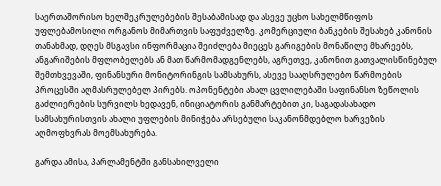საერთაშორისო ხელშეკრულებების შესაბამისად და ასევე უცხო სახელმწიფოს უფლებამოსილი ორგანოს მიმართვის საფუძველზე. კომერციული ბანკების შესახებ კანონის თანახმად, დღეს მსგავსი ინფორმაცია შეიძლება მიეცეს გარიგების მონაწილე მხარეებს, ანგარიშების მფლობელებს ან მათ წარმომადგენლებს, აგრეთვე, კანონით გათვალისწინებულ შემთხვევაში, ფინანსური მონიტორინგის სამსახურს, ასევე სააღსრულებო წარმოების პროცესში აღმასრულებელ პირებს. ოპონენტები ახალ ცვლილებაში საფინანსო ზეწოლის გაძლიერების სურვილს ხედავენ, ინიციატორის განმარტებით კი, საგადასახადო სამსახურისთვის ახალი უფლების მინიჭება არსებული საკანონმდებლო ხარვეზის აღმოფხვრას მოემსახურება.

გარდა ამისა, პარლამენტში განსახილველი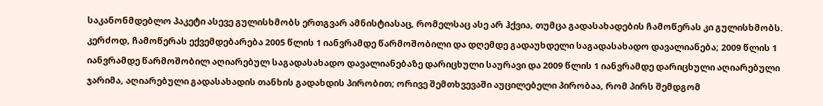საკანონმდებლო პაკეტი ასევე გულისხმობს ერთგვარ ამნისტიასაც, რომელსაც ასე არ ჰქვია, თუმცა გადასახადების ჩამოწერას კი გულისხმობს. კერძოდ, ჩამოწერას ექვემდებარება 2005 წლის 1 იანვრამდე წარმოშობილი და დღემდე გადაუხდელი საგადასახადო დავალიანება; 2009 წლის 1 იანვრამდე წარმოშობილ აღიარებულ საგადასახადო დავალიანებაზე დარიცხული საურავი და 2009 წლის 1 იანვრამდე დარიცხული აღიარებული ჯარიმა, აღიარებული გადასახადის თანხის გადახდის პირობით; ორივე შემთხვევაში აუცილებელი პირობაა, რომ პირს შემდგომ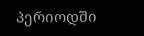პერიოდში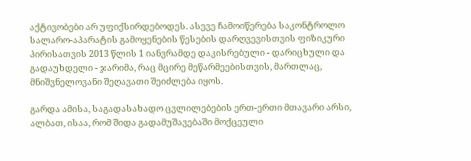აქტივობები არ უფიქსირდებოდეს. ასევე ჩამოიწერება საკონტროლო სალარო-აპარატის გამოყენების წესების დარღვევისთვის ფიზიკური პირისათვის 2013 წლის 1 იანვრამდე დაკისრებული - დარიცხული და გადაუხდელი - ჯარიმა, რაც მცირე მეწარმეებისთვის, მართლაც, მნიშვნელოვანი შეღავათი შეიძლება იყოს.

გარდა ამისა, საგადასახადო ცვლილებების ერთ-ერთი მთავარი არსი, ალბათ, ისაა, რომ შიდა გადამუშავებაში მოქცეული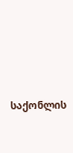საქონლის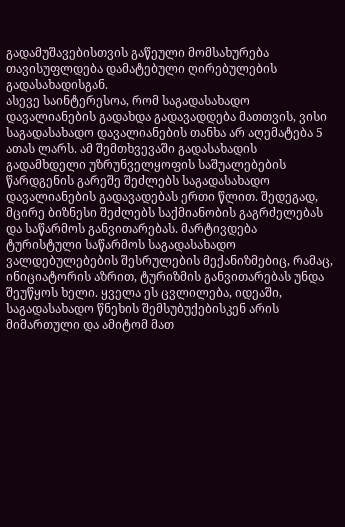გადამუშავებისთვის გაწეული მომსახურება თავისუფლდება დამატებული ღირებულების გადასახადისგან.
ასევე საინტერესოა, რომ საგადასახადო დავალიანების გადახდა გადავადდება მათთვის, ვისი საგადასახადო დავალიანების თანხა არ აღემატება 5 ათას ლარს. ამ შემთხვევაში გადასახადის გადამხდელი უზრუნველყოფის საშუალებების წარდგენის გარეშე შეძლებს საგადასახადო დავალიანების გადავადებას ერთი წლით. შედეგად, მცირე ბიზნესი შეძლებს საქმიანობის გაგრძელებას და საწარმოს განვითარებას. მარტივდება ტურისტული საწარმოს საგადასახადო ვალდებულებების შესრულების მექანიზმებიც, რამაც, ინიციატორის აზრით, ტურიზმის განვითარებას უნდა შეუწყოს ხელი. ყველა ეს ცვლილება, იდეაში, საგადასახადო წნეხის შემსუბუქებისკენ არის მიმართული და ამიტომ მათ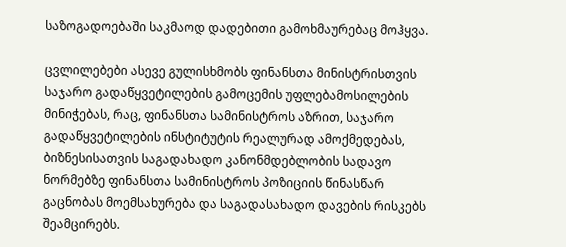საზოგადოებაში საკმაოდ დადებითი გამოხმაურებაც მოჰყვა.

ცვლილებები ასევე გულისხმობს ფინანსთა მინისტრისთვის საჯარო გადაწყვეტილების გამოცემის უფლებამოსილების მინიჭებას, რაც, ფინანსთა სამინისტროს აზრით, საჯარო გადაწყვეტილების ინსტიტუტის რეალურად ამოქმედებას, ბიზნესისათვის საგადახადო კანონმდებლობის სადავო ნორმებზე ფინანსთა სამინისტროს პოზიციის წინასწარ გაცნობას მოემსახურება და საგადასახადო დავების რისკებს შეამცირებს.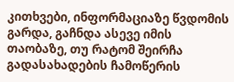კითხვები, ინფორმაციაზე წვდომის გარდა, გაჩნდა ასევე იმის თაობაზე, თუ რატომ შეირჩა გადასახადების ჩამოწერის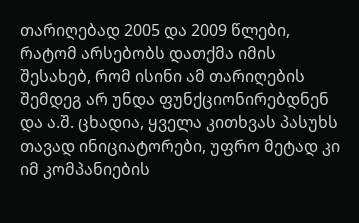თარიღებად 2005 და 2009 წლები, რატომ არსებობს დათქმა იმის შესახებ, რომ ისინი ამ თარიღების შემდეგ არ უნდა ფუნქციონირებდნენ და ა.შ. ცხადია, ყველა კითხვას პასუხს თავად ინიციატორები, უფრო მეტად კი იმ კომპანიების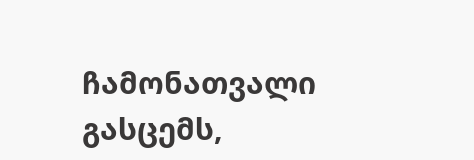ჩამონათვალი გასცემს,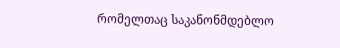რომელთაც საკანონმდებლო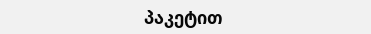პაკეტით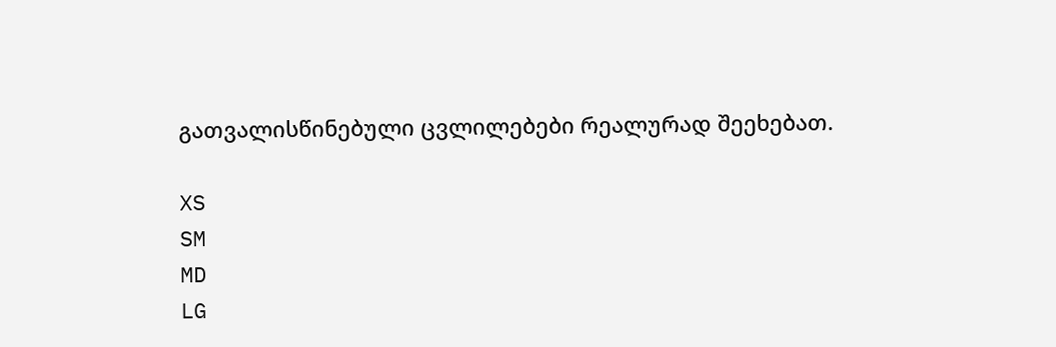გათვალისწინებული ცვლილებები რეალურად შეეხებათ.

XS
SM
MD
LG